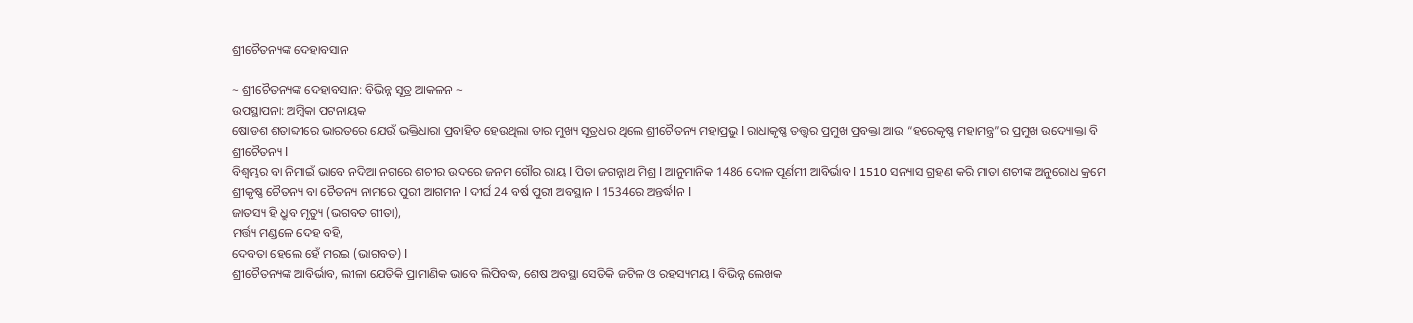ଶ୍ରୀଚୈତନ୍ୟଙ୍କ ଦେହାବସାନ

~ ଶ୍ରୀଚୈତନ୍ୟଙ୍କ ଦେହାବସାନ: ବିଭିନ୍ନ ସୂତ୍ର ଆକଳନ ~
ଉପସ୍ଥାପନା: ଅମ୍ବିକା ପଟନାୟକ
ଷୋଡଶ ଶତାବ୍ଦୀରେ ଭାରତରେ ଯେଉଁ ଭକ୍ତିଧାରା ପ୍ରବାହିତ ହେଉଥିଲା ତାର ମୁଖ୍ୟ ସୂତ୍ରଧର ଥିଲେ ଶ୍ରୀଚୈତନ୍ୟ ମହାପ୍ରଭୁ l ରାଧାକୃଷ୍ଣ ତତ୍ତ୍ୱର ପ୍ରମୁଖ ପ୍ରବକ୍ତା ଆଉ “ହରେକୃଷ୍ଣ ମହାମନ୍ତ୍ର”ର ପ୍ରମୁଖ ଉଦ୍ୟୋକ୍ତା ବି ଶ୍ରୀଚୈତନ୍ୟ l
ବିଶ୍ୱମ୍ଭର ବା ନିମାଇଁ ଭାବେ ନଦିଆ ନଗରେ ଶଚୀର ଉଦରେ ଜନମ ଗୌର ରାୟ l ପିତା ଜଗନ୍ନାଥ ମିଶ୍ର l ଆନୁମାନିକ 1486 ଦୋଳ ପୂର୍ଣମୀ ଆବିର୍ଭାବ l 1510 ସନ୍ୟାସ ଗ୍ରହଣ କରି ମାତା ଶଚୀଙ୍କ ଅନୁରୋଧ କ୍ରମେ ଶ୍ରୀକୃଷ୍ଣ ଚୈତନ୍ୟ ବା ଚୈତନ୍ୟ ନାମରେ ପୁରୀ ଆଗମନ l ଦୀର୍ଘ 24 ବର୍ଷ ପୁରୀ ଅବସ୍ଥାନ l 1534ରେ ଅନ୍ତର୍ଦ୍ଧlନ l
ଜାତସ୍ୟ ହି ଧ୍ରୁବ ମୃତ୍ୟୁ (ଭଗବତ ଗୀତା),
ମର୍ତ୍ତ୍ୟ ମଣ୍ଡଳେ ଦେହ ବହି,
ଦେବତା ହେଲେ ହେଁ ମରଇ (ଭାଗବତ) l
ଶ୍ରୀଚୈତନ୍ୟଙ୍କ ଆବିର୍ଭାବ, ଲୀଳା ଯେତିକି ପ୍ରାମାଣିକ ଭାବେ ଲିପିବଦ୍ଧ, ଶେଷ ଅବସ୍ଥା ସେତିକି ଜଟିଳ ଓ ରହସ୍ୟମୟ l ବିଭିନ୍ନ ଲେଖକ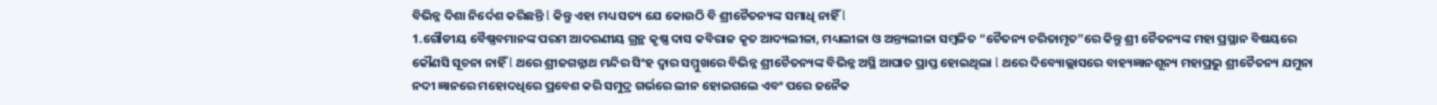ବିଭିନ୍ନ ଦିଶା ନିର୍ଦେଶ କରିଛନ୍ତି l କିନ୍ତୁ ଏହା ମଧ୍ୟ ସତ୍ୟ ଯେ କୋଉଠି ବି ଶ୍ରୀଚୈତନ୍ୟଙ୍କ ସମାଧି ନାହିଁ l
1.ଗୌଡୀୟ ବୈଷ୍ଣବମାନଙ୍କ ପରମ ଆଦରଣୀୟ ଗ୍ରନ୍ଥ କୃଷ୍ଣ ଦାସ କବିରାଜ କୃତ ଆଦ୍ୟଲୀଳା, ମଧ୍ୟଲୀଳା ଓ ଅନ୍ତ୍ୟଲୀଳା ସମ୍ବଳିତ “ଚୈତନ୍ୟ ଚରିତାମୃତ”ରେ କିନ୍ତୁ ଶ୍ରୀ ଚୈତନ୍ୟଙ୍କ ମହା ପ୍ରସ୍ଥାନ ବିଷୟରେ କୌଣସି ସୂଚନା ନାହିଁ l ଥରେ ଶ୍ରୀଜଗନ୍ନାଥ ମନ୍ଦିର ସିଂହ ଦ୍ୱାର ସମ୍ମୁଖରେ ବିଭିନ୍ନ ଶ୍ରୀଚୈତନ୍ୟଙ୍କ ବିଭିନ୍ନ ଅସ୍ଥି ଆଘାତ ପ୍ରାପ୍ତ ହୋଇଥିଲା l ଥରେ ଦିବ୍ୟୋଲ୍ଲାସରେ ବାହ୍ୟଜ୍ଞାନଶୂନ୍ୟ ମହାପ୍ରଭୁ ଶ୍ରୀଚୈତନ୍ୟ ଯମୁନା ନଦୀ ଜ୍ଞାନରେ ମହୋଦଧିରେ ପ୍ରବେଶ କରି ସମୁଦ୍ର ଗର୍ଭରେ ଲୀନ ହୋଇଗଲେ ଏବଂ ପରେ ଜନୈକ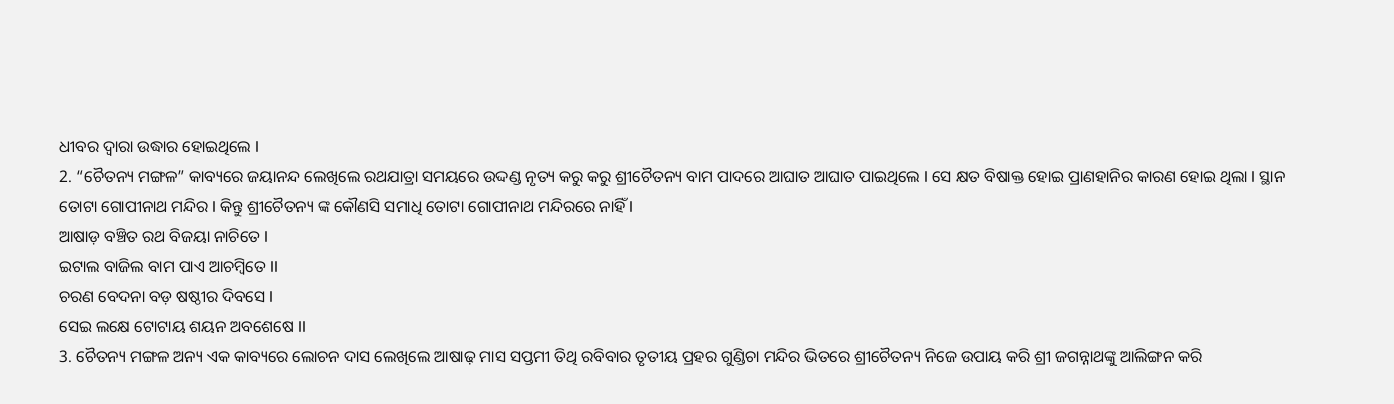ଧୀବର ଦ୍ୱାରା ଉଦ୍ଧାର ହୋଇଥିଲେ l
2. “ଚୈତନ୍ୟ ମଙ୍ଗଳ” କାବ୍ୟରେ ଜୟାନନ୍ଦ ଲେଖିଲେ ରଥଯାତ୍ରା ସମୟରେ ଉଦ୍ଦଣ୍ଡ ନୃତ୍ୟ କରୁ କରୁ ଶ୍ରୀଚୈତନ୍ୟ ବାମ ପାଦରେ ଆଘାତ ଆଘାତ ପାଇଥିଲେ l ସେ କ୍ଷତ ବିଷାକ୍ତ ହୋଇ ପ୍ରାଣହାନିର କାରଣ ହୋଇ ଥିଲା l ସ୍ଥାନ ତୋଟା ଗୋପୀନାଥ ମନ୍ଦିର l କିନ୍ତୁ ଶ୍ରୀଚୈତନ୍ୟ ଙ୍କ କୌଣସି ସମାଧି ତୋଟା ଗୋପୀନାଥ ମନ୍ଦିରରେ ନାହିଁ l
ଆଷାଡ଼ ବଞ୍ଚିତ ରଥ ବିଜୟା ନାଚିତେ l
ଇଟାଲ ବାଜିଲ ବାମ ପାଏ ଆଚମ୍ବିତେ ll
ଚରଣ ବେଦନା ବଡ଼ ଷଷ୍ଠୀର ଦିବସେ l
ସେଇ ଲକ୍ଷେ ଟୋଟାୟ ଶୟନ ଅବଶେଷେ ll
3. ଚୈତନ୍ୟ ମଙ୍ଗଳ ଅନ୍ୟ ଏକ କାବ୍ୟରେ ଲୋଚନ ଦାସ ଲେଖିଲେ ଆଷାଢ଼ ମାସ ସପ୍ତମୀ ତିଥି ରବିବାର ତୃତୀୟ ପ୍ରହର ଗୁଣ୍ଡିଚା ମନ୍ଦିର ଭିତରେ ଶ୍ରୀଚୈତନ୍ୟ ନିଜେ ଉପାୟ କରି ଶ୍ରୀ ଜଗନ୍ନାଥଙ୍କୁ ଆଲିଙ୍ଗନ କରି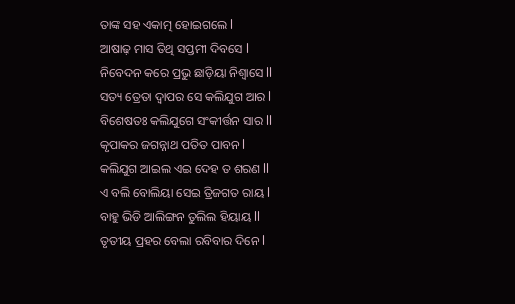ତାଙ୍କ ସହ ଏକାତ୍ମ ହୋଇଗଲେ l
ଆଷାଢ଼ ମାସ ତିଥି ସପ୍ତମୀ ଦିବସେ l
ନିବେଦନ କରେ ପ୍ରଭୁ ଛାଡ଼ିୟା ନିଶ୍ୱାସେ ll
ସତ୍ୟ ତ୍ରେତା ଦ୍ୱାପର ସେ କଲିଯୁଗ ଆର l
ବିଶେଷତଃ କଲିଯୁଗେ ସଂକୀର୍ତ୍ତନ ସାର ll
କୃପାକର ଜଗନ୍ନାଥ ପତିତ ପାବନ l
କଲିଯୁଗ ଆଇଲ ଏଇ ଦେହ ତ ଶରଣ ll
ଏ ବଲି ବୋଲିୟା ସେଇ ତ୍ରିଜଗତ ରାୟ l
ବାହୁ ଭିଡି ଆଲିଙ୍ଗନ ତୁଲିଲ ହିୟାୟ ll
ତୃତୀୟ ପ୍ରହର ବେଲା ରବିବାର ଦିନେ l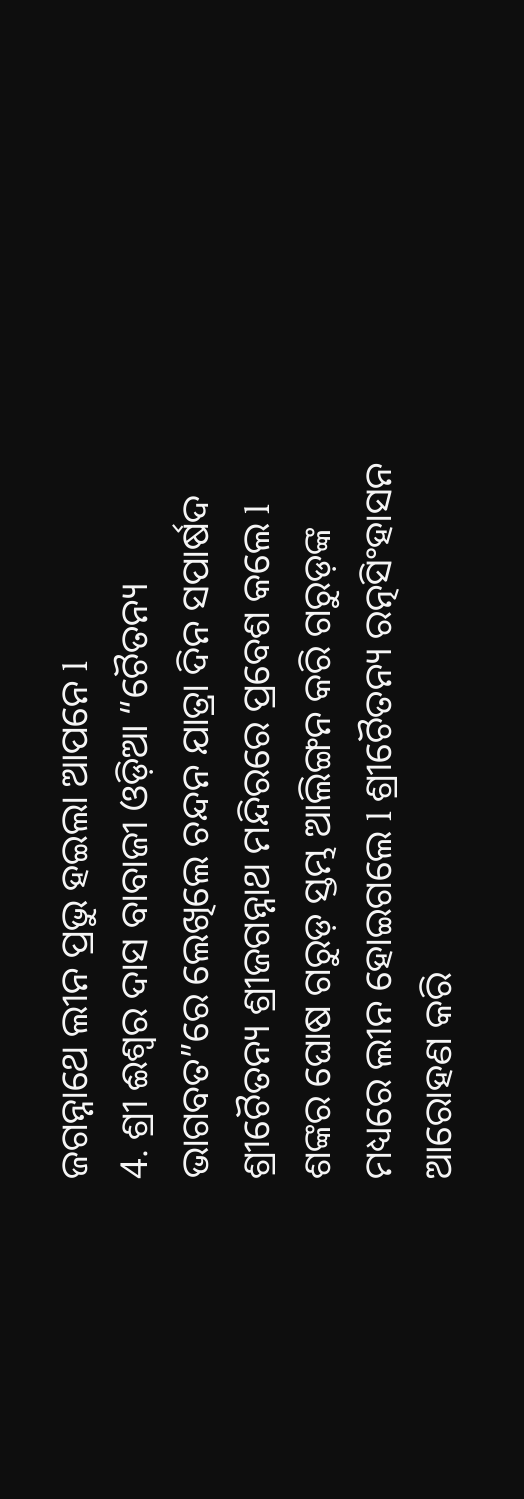ଜଗନ୍ନାଥେ ଲୀନ ପ୍ରଭୁ ହଇଲା ଆପନେ l
4. ଶ୍ରୀ ଈଶ୍ୱର ଦାସ ବାବାଜୀ ଓଡ଼ିଆ “ଚୈତନ୍ୟ ଭାଗବତ”ରେ ଲେଖିଲେ ଚନ୍ଦନ ଯାତ୍ରା ଦିନ ସପାର୍ଷଦ ଶ୍ରୀଚୈତନ୍ୟ ଶ୍ରୀଜଗନ୍ନାଥ ମନ୍ଦିରରେ ପ୍ରବେଶ କଲେ l ଶଙ୍କର ଘୋଷ ଗରୁଡ଼ ସ୍ତମ୍ଭ ଆଲିଙ୍ଗନ କରି ଗରୁଡ଼ଙ୍କ ମଧ୍ୟରେ ଲୀନ ହୋଇଗଲେ l ଶ୍ରୀଚୈତନ୍ୟ ରତ୍ନସିଂହାସନ ଆରୋହଣ କରି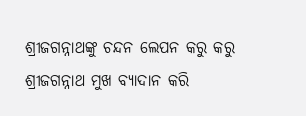ଶ୍ରୀଜଗନ୍ନାଥଙ୍କୁ ଚନ୍ଦନ ଲେପନ କରୁ କରୁ ଶ୍ରୀଜଗନ୍ନାଥ ମୁଖ ବ୍ୟାଦାନ କରି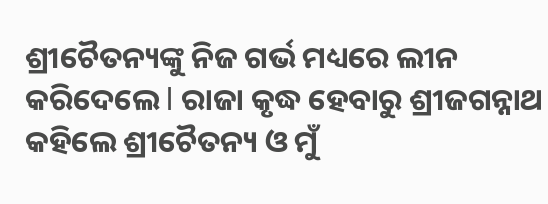ଶ୍ରୀଚୈତନ୍ୟଙ୍କୁ ନିଜ ଗର୍ଭ ମଧ୍ୟରେ ଲୀନ କରିଦେଲେ l ରାଜା କୃଦ୍ଧ ହେବାରୁ ଶ୍ରୀଜଗନ୍ନାଥ କହିଲେ ଶ୍ରୀଚୈତନ୍ୟ ଓ ମୁଁ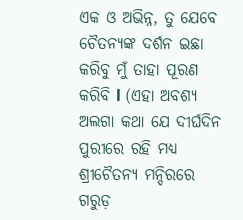ଏକ ଓ ଅଭିନ୍ନ, ତୁ ଯେବେ ଚୈତନ୍ୟଙ୍କ ଦର୍ଶନ ଇଛା କରିବୁ ମୁଁ ତାହା ପୂରଣ କରିବି l (ଏହା ଅବଶ୍ୟ ଅଲଗା କଥା ଯେ ଦୀର୍ଘଦିନ ପୁରୀରେ ରହି ମଧ୍ୟ ଶ୍ରୀଚୈତନ୍ୟ ମନ୍ଦିରରେ ଗରୁଡ଼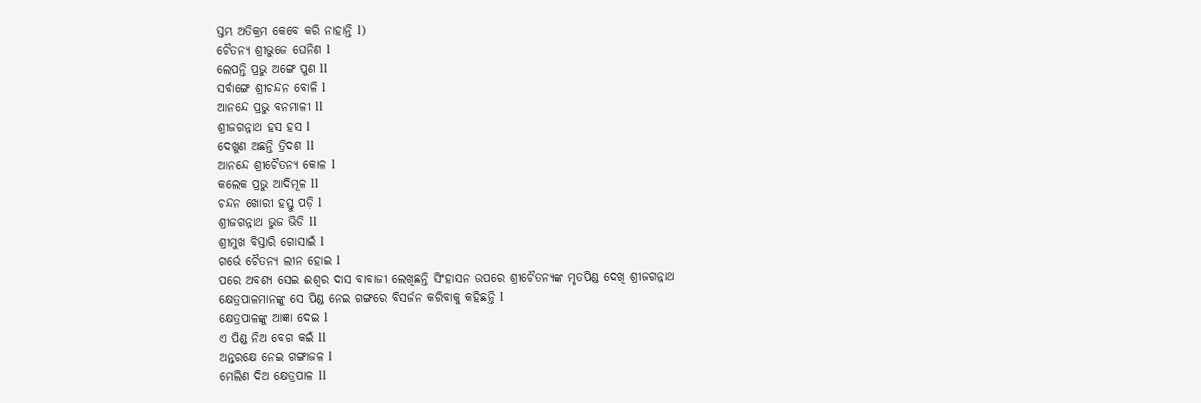ସ୍ତମ୍ଭ ଅତିକ୍ରମ କେବେ କରି ନାହାନ୍ତି l)
ଚୈତନ୍ୟ ଶ୍ରୀଭୁଜେ ଘେନିଣ l
ଲେପନ୍ତି ପ୍ରଭୁ ଅଙ୍ଗେ ପୁଣ ll
ସର୍ବାଙ୍ଗେ ଶ୍ରୀଚନ୍ଦନ ବୋଳି l
ଆନନ୍ଦେ ପ୍ରଭୁ ବନମାଳୀ ll
ଶ୍ରୀଜଗନ୍ନାଥ ହସ ହସ l
ଦେଖୁଣ ଅଛନ୍ତି ତ୍ରିଦଶ ll
ଆନନ୍ଦେ ଶ୍ରୀଚୈତନ୍ୟ କୋଳ l
କଲେକ ପ୍ରଭୁ ଆଦିମୂଳ ll
ଚନ୍ଦନ ଖୋରୀ ହସ୍ତୁ ପଡ଼ି l
ଶ୍ରୀଜଗନ୍ନାଥ ଭୁଜ ଭିଡି ll
ଶ୍ରୀମୁଖ ବିସ୍ତାରି ଗୋସାଇଁ l
ଗର୍ଭେ ଚୈତନ୍ୟ ଲୀନ ହୋଇ l
ପରେ ଅବଶ୍ୟ ସେଇ ଈଶ୍ୱର ଦାସ ବାବାଜୀ ଲେଖିଛନ୍ତି ସିଂହାସନ ଉପରେ ଶ୍ରୀଚୈତନ୍ୟଙ୍କ ମୃତପିଣ୍ଡ ଦେଖି ଶ୍ରୀଜଗନ୍ନାଥ କ୍ଷେତ୍ରପାଳମାନଙ୍କୁ ସେ ପିଣ୍ଡ ନେଇ ଗଙ୍ଗରେ ବିସର୍ଜନ କରିବାକୁ କହିଛନ୍ତି l
କ୍ଷେତ୍ରପାଳଙ୍କୁ ଆଜ୍ଞା ଦେଇ l
ଏ ପିଣ୍ଡ ନିଅ ବେଗ କଇଁ ll
ଅନ୍ତରକ୍ଷେ ନେଇ ଗଙ୍ଗାଜଳ l
ମେଲିଣ ଦିଅ କ୍ଷେତ୍ରପାଳ ll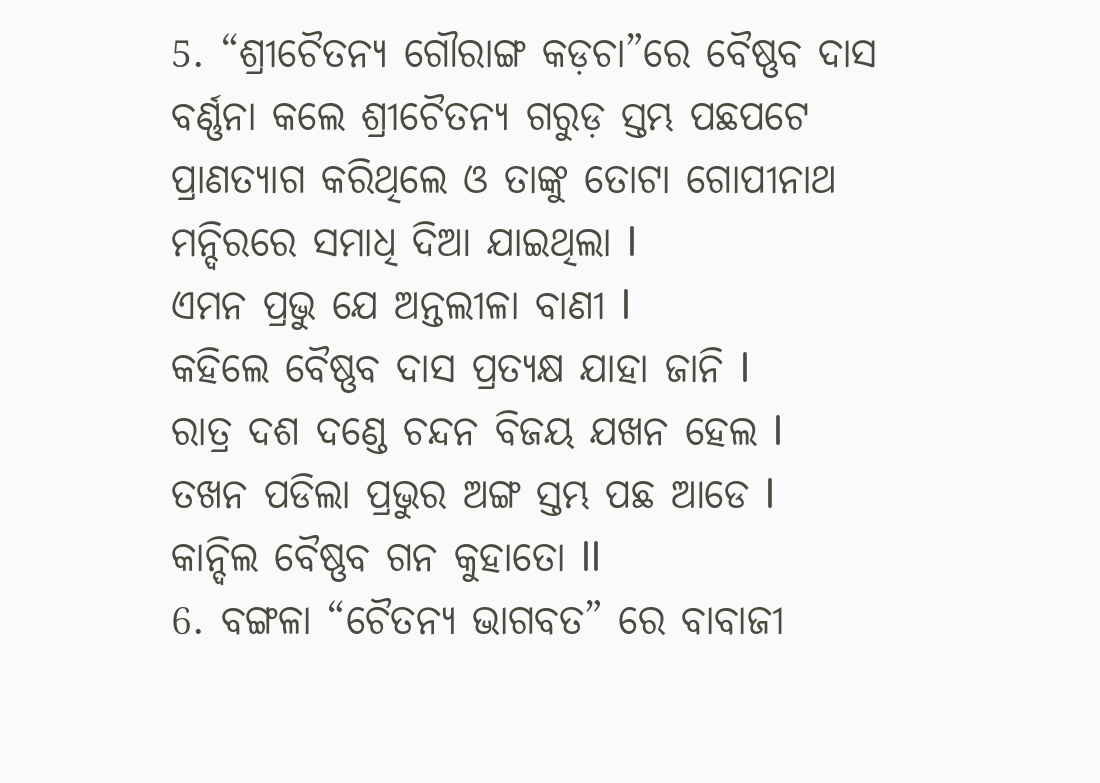5. “ଶ୍ରୀଚୈତନ୍ୟ ଗୌରାଙ୍ଗ କଡ଼ଚା”ରେ ବୈଷ୍ଣବ ଦାସ ବର୍ଣ୍ଣନା କଲେ ଶ୍ରୀଚୈତନ୍ୟ ଗରୁଡ଼ ସ୍ତମ୍ଭ ପଛପଟେ ପ୍ରାଣତ୍ୟାଗ କରିଥିଲେ ଓ ତାଙ୍କୁ ତୋଟା ଗୋପୀନାଥ ମନ୍ଦିରରେ ସମାଧି ଦିଆ ଯାଇଥିଲା l
ଏମନ ପ୍ରଭୁ ଯେ ଅନ୍ତଲୀଳା ବାଣୀ l
କହିଲେ ବୈଷ୍ଣବ ଦାସ ପ୍ରତ୍ୟକ୍ଷ ଯାହା ଜାନି l
ରାତ୍ର ଦଶ ଦଣ୍ଡେ ଚନ୍ଦନ ବିଜୟ ଯଖନ ହେଲ l
ତଖନ ପଡିଲା ପ୍ରଭୁର ଅଙ୍ଗ ସ୍ତମ୍ଭ ପଛ ଆଡେ l
କାନ୍ଦିଲ ବୈଷ୍ଣବ ଗନ କୁହାତୋ ll
6. ବଙ୍ଗଳା “ଚୈତନ୍ୟ ଭାଗବତ” ରେ ବାବାଜୀ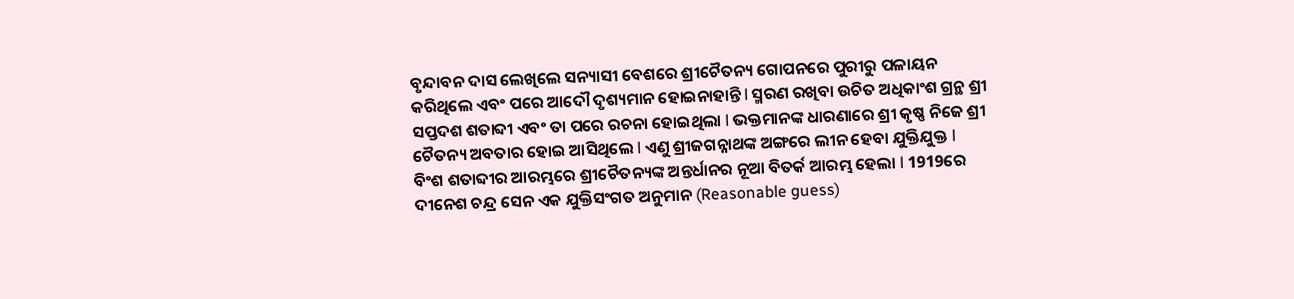ବୃନ୍ଦାବନ ଦାସ ଲେଖିଲେ ସନ୍ୟାସୀ ବେଶରେ ଶ୍ରୀଚୈତନ୍ୟ ଗୋପନରେ ପୁରୀରୁ ପଳାୟନ କରିଥିଲେ ଏବଂ ପରେ ଆଦୌ ଦୃଶ୍ୟମାନ ହୋଇନାହାନ୍ତି l ସ୍ମରଣ ରଖିବା ଉଚିତ ଅଧିକାଂଶ ଗ୍ରନ୍ଥ ଶ୍ରୀ ସପ୍ତଦଶ ଶତାବ୍ଦୀ ଏବଂ ତା ପରେ ରଚନା ହୋଇଥିଲା l ଭକ୍ତମାନଙ୍କ ଧାରଣାରେ ଶ୍ରୀ କୃଷ୍ଣ ନିଜେ ଶ୍ରୀ ଚୈତନ୍ୟ ଅବତାର ହୋଇ ଆସିଥିଲେ l ଏଣୁ ଶ୍ରୀଜଗନ୍ନାଥଙ୍କ ଅଙ୍ଗରେ ଲୀନ ହେବା ଯୁକ୍ତିଯୁକ୍ତ l
ବିଂଶ ଶତାବ୍ଦୀର ଆରମ୍ଭରେ ଶ୍ରୀଚୈତନ୍ୟଙ୍କ ଅନ୍ତର୍ଧାନର ନୂଆ ବିତର୍କ ଆରମ୍ଭ ହେଲା l 1919ରେ ଦୀନେଶ ଚନ୍ଦ୍ର ସେନ ଏକ ଯୁକ୍ତିସଂଗତ ଅନୁମାନ (Reasonable guess)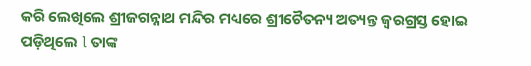କରି ଲେଖିଲେ ଶ୍ରୀଜଗନ୍ନାଥ ମନ୍ଦିର ମଧ୍ୟରେ ଶ୍ରୀଚୈତନ୍ୟ ଅତ୍ୟନ୍ତ ଜ୍ୱରଗ୍ରସ୍ତ ହୋଇ ପଡ଼ିଥିଲେ l ତାଙ୍କ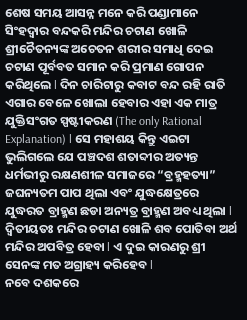ଶେଷ ସମୟ ଆସନ୍ନ ମନେ କରି ପଣ୍ଡାମାନେ ସିଂହଦ୍ୱାର ବନ୍ଦକରି ମନ୍ଦିର ଚଟାଣ ଖୋଳି ଶ୍ରୀଚୈତନ୍ୟଙ୍କ ଅଚେତନ ଶରୀର ସମାଧି ଦେଇ ଚଟାଣ ପୂର୍ବବତ ସମାନ କରି ପ୍ରମାଣ ଗୋପନ କରିଥିଲେ l ଦିନ ଚାରିଟାରୁ କବାଟ ବନ୍ଦ ରହି ରାତି ଏଗାର ବେଳେ ଖୋଲା ହେବାର ଏହା ଏକ ମାତ୍ର ଯୁକ୍ତିସଂଗତ ସ୍ପଷ୍ଟୀକରଣ (The only Rational Explanation) l ସେ ମହାଶୟ କିନ୍ତୁ ଏଇଟା ଭୁଲିଗଲେ ଯେ ପଞ୍ଚଦଶ ଶତାବ୍ଦୀର ଅତ୍ୟନ୍ତ ଧର୍ମଭୀରୁ ରକ୍ଷଣଶୀଳ ସମାଜରେ “ବ୍ରହ୍ମହତ୍ୟା” ଜଘନ୍ୟତମ ପାପ ଥିଲା ଏବଂ ଯୁଦ୍ଧକ୍ଷେତ୍ରରେ ଯୁଦ୍ଧରତ ବ୍ରାହ୍ମଣ ଛଡା ଅନ୍ୟତ୍ର ବ୍ରାହ୍ମଣ ଅବଧ୍ୟ ଥିଲା l ଦ୍ଵିତୀୟତଃ ମନ୍ଦିର ଚଟାଣ ଖୋଳି ଶବ ପୋତିବା ଅର୍ଥ ମନ୍ଦିର ଅପବିତ୍ର ହେବା l ଏ ଦୁଇ କାରଣରୁ ଶ୍ରୀ ସେନଙ୍କ ମତ ଅଗ୍ରାହ୍ୟ କରିହେବ l
ନବେ ଦଶକରେ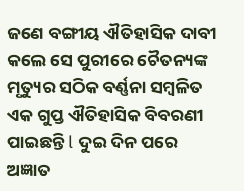ଜଣେ ବଙ୍ଗୀୟ ଐତିହାସିକ ଦାବୀ କଲେ ସେ ପୁରୀରେ ଚୈତନ୍ୟଙ୍କ ମୃତ୍ୟୁର ସଠିକ ବର୍ଣ୍ଣନା ସମ୍ବଳିତ ଏକ ଗୁପ୍ତ ଐତିହାସିକ ବିବରଣୀ ପାଇଛନ୍ତି l ଦୁଇ ଦିନ ପରେ ଅଜ୍ଞାତ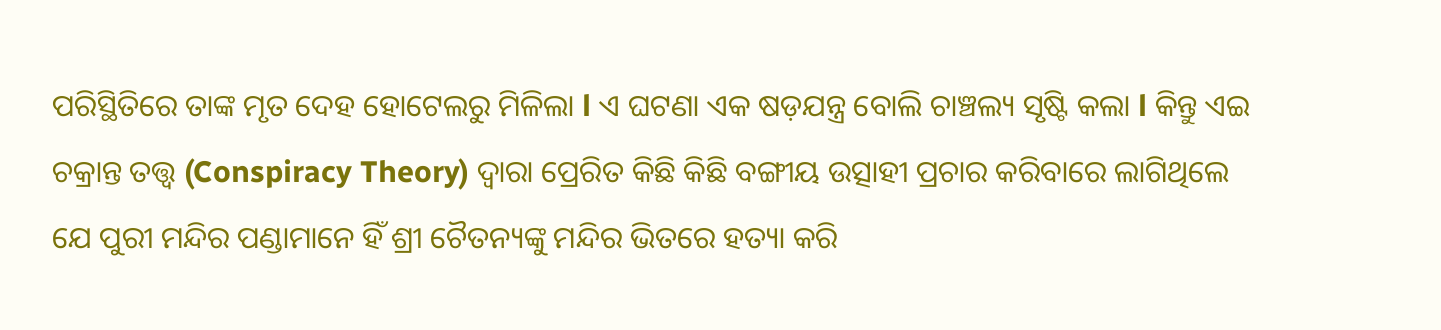ପରିସ୍ଥିତିରେ ତାଙ୍କ ମୃତ ଦେହ ହୋଟେଲରୁ ମିଳିଲା l ଏ ଘଟଣା ଏକ ଷଡ଼ଯନ୍ତ୍ର ବୋଲି ଚାଞ୍ଚଲ୍ୟ ସୃଷ୍ଟି କଲା l କିନ୍ତୁ ଏଇ ଚକ୍ରାନ୍ତ ତତ୍ତ୍ୱ (Conspiracy Theory) ଦ୍ୱାରା ପ୍ରେରିତ କିଛି କିଛି ବଙ୍ଗୀୟ ଉତ୍ସାହୀ ପ୍ରଚାର କରିବାରେ ଲାଗିଥିଲେ ଯେ ପୁରୀ ମନ୍ଦିର ପଣ୍ଡାମାନେ ହିଁ ଶ୍ରୀ ଚୈତନ୍ୟଙ୍କୁ ମନ୍ଦିର ଭିତରେ ହତ୍ୟା କରି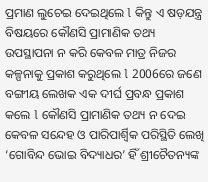ପ୍ରମାଣ ଲୁଚେଇ ଦେଇଥିଲେ l କିନ୍ତୁ ଏ ଷଡ଼ଯନ୍ତ୍ର ବିଷୟରେ କୌଣସି ପ୍ରାମାଣିକ ତଥ୍ୟ ଉପସ୍ଥାପନା ନ କରି କେବଳ ମାତ୍ର ନିଜର କଳ୍ପନାକୁ ପ୍ରକାଶ କରୁଥିଲେ l 2006ରେ ଜଣେ ବଙ୍ଗୀୟ ଲେଖକ ଏକ ଦୀର୍ଘ ପ୍ରବନ୍ଧ ପ୍ରକାଶ କଲେ l କୌଣସି ପ୍ରାମାଣିକ ତଥ୍ୟ ନ ଦେଇ କେବଳ ସନ୍ଦେହ ଓ ପାରିପାର୍ଶ୍ଵିକ ପରିସ୍ଥିତି ଲେଖି ‘ଗୋବିନ୍ଦ ଭୋଇ ବିଦ୍ୟାଧର’ ହିଁ ଶ୍ରୀଚୈତନ୍ୟଙ୍କ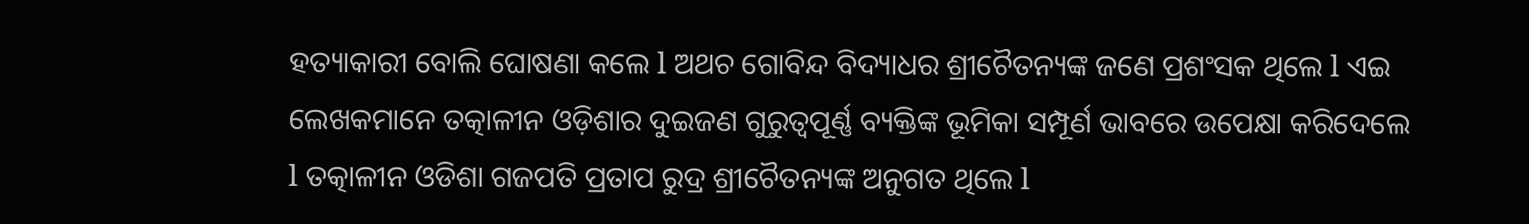ହତ୍ୟାକାରୀ ବୋଲି ଘୋଷଣା କଲେ l ଅଥଚ ଗୋବିନ୍ଦ ବିଦ୍ୟାଧର ଶ୍ରୀଚୈତନ୍ୟଙ୍କ ଜଣେ ପ୍ରଶଂସକ ଥିଲେ l ଏଇ ଲେଖକମାନେ ତତ୍କାଳୀନ ଓଡ଼ିଶାର ଦୁଇଜଣ ଗୁରୁତ୍ୱପୂର୍ଣ୍ଣ ବ୍ୟକ୍ତିଙ୍କ ଭୂମିକା ସମ୍ପୂର୍ଣ ଭାବରେ ଉପେକ୍ଷା କରିଦେଲେ l ତତ୍କାଳୀନ ଓଡିଶା ଗଜପତି ପ୍ରତାପ ରୁଦ୍ର ଶ୍ରୀଚୈତନ୍ୟଙ୍କ ଅନୁଗତ ଥିଲେ l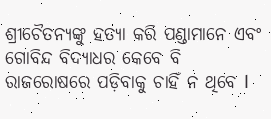ଶ୍ରୀଚୈତନ୍ୟଙ୍କୁ ହତ୍ୟା କରି ପଣ୍ଡାମାନେ ଏବଂ ଗୋବିନ୍ଦ ବିଦ୍ୟାଧର କେବେ ବି ରାଜରୋଷରେ ପଡ଼ିବାକୁ ଚାହିଁ ନ ଥିବେ l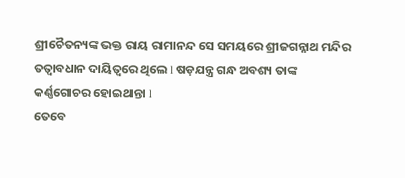ଶ୍ରୀଚୈତନ୍ୟଙ୍କ ଭକ୍ତ ରାୟ ରାମାନନ୍ଦ ସେ ସମୟରେ ଶ୍ରୀଜଗନ୍ନାଥ ମନ୍ଦିର ତତ୍ୱାବଧାନ ଦାୟିତ୍ୱରେ ଥିଲେ l ଷଡ଼ଯନ୍ତ୍ର ଗନ୍ଧ ଅବଶ୍ୟ ତାଙ୍କ କର୍ଣ୍ଣଗୋଚର ହୋଇଥାନ୍ତା l
ତେବେ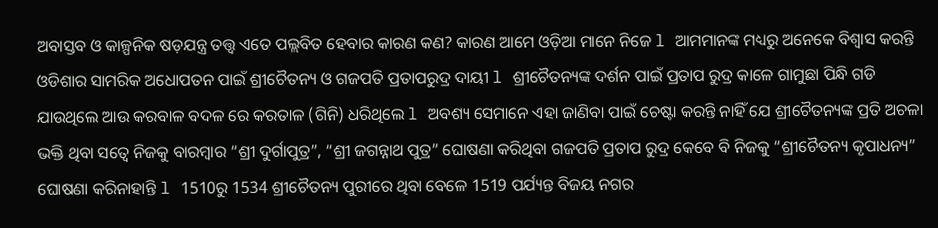ଅବାସ୍ତବ ଓ କାଳ୍ପନିକ ଷଡ଼ଯନ୍ତ୍ର ତତ୍ତ୍ୱ ଏତେ ପଲ୍ଲବିତ ହେବାର କାରଣ କଣ? କାରଣ ଆମେ ଓଡ଼ିଆ ମାନେ ନିଜେ l ଆମମାନଙ୍କ ମଧ୍ୟରୁ ଅନେକେ ବିଶ୍ୱାସ କରନ୍ତି ଓଡିଶାର ସାମରିକ ଅଧୋପତନ ପାଇଁ ଶ୍ରୀଚୈତନ୍ୟ ଓ ଗଜପତି ପ୍ରତାପରୁଦ୍ର ଦାୟୀ l ଶ୍ରୀଚୈତନ୍ୟଙ୍କ ଦର୍ଶନ ପାଇଁ ପ୍ରତାପ ରୁଦ୍ର କାଳେ ଗାମୁଛା ପିନ୍ଧି ଗଡି ଯାଉଥିଲେ ଆଉ କରବାଳ ବଦଳ ରେ କରତାଳ (ଗିନି) ଧରିଥିଲେ l ଅବଶ୍ୟ ସେମାନେ ଏହା ଜାଣିବା ପାଇଁ ଚେଷ୍ଟା କରନ୍ତି ନାହିଁ ଯେ ଶ୍ରୀଚୈତନ୍ୟଙ୍କ ପ୍ରତି ଅଚଳା ଭକ୍ତି ଥିବା ସତ୍ୱେ ନିଜକୁ ବାରମ୍ବାର “ଶ୍ରୀ ଦୁର୍ଗାପୁତ୍ର”, “ଶ୍ରୀ ଜଗନ୍ନାଥ ପୁତ୍ର” ଘୋଷଣା କରିଥିବା ଗଜପତି ପ୍ରତାପ ରୁଦ୍ର କେବେ ବି ନିଜକୁ “ଶ୍ରୀଚୈତନ୍ୟ କୃପାଧନ୍ୟ” ଘୋଷଣା କରିନାହାନ୍ତି l 1510ରୁ 1534 ଶ୍ରୀଚୈତନ୍ୟ ପୁରୀରେ ଥିବା ବେଳେ 1519 ପର୍ଯ୍ୟନ୍ତ ବିଜୟ ନଗର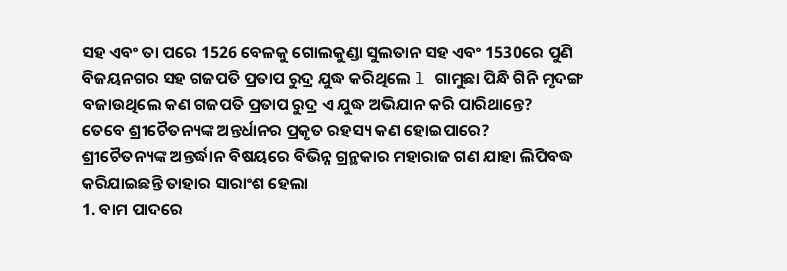ସହ ଏବଂ ତା ପରେ 1526 ବେଳକୁ ଗୋଲକୁଣ୍ଡା ସୁଲତାନ ସହ ଏବଂ 1530ରେ ପୁଣି ବିଜୟନଗର ସହ ଗଜପତି ପ୍ରତାପ ରୁଦ୍ର ଯୁଦ୍ଧ କରିଥିଲେ l ଗାମୁଛା ପିନ୍ଧି ଗିନି ମୃଦଙ୍ଗ ବଜାଉଥିଲେ କଣ ଗଜପତି ପ୍ରତାପ ରୁଦ୍ର ଏ ଯୁଦ୍ଧ ଅଭିଯାନ କରି ପାରିଥାନ୍ତେ?
ତେବେ ଶ୍ରୀଚୈତନ୍ୟଙ୍କ ଅନ୍ତର୍ଧାନର ପ୍ରକୃତ ରହସ୍ୟ କଣ ହୋଇପାରେ?
ଶ୍ରୀଚୈତନ୍ୟଙ୍କ ଅନ୍ତର୍ଦ୍ଧାନ ବିଷୟରେ ବିଭିନ୍ନ ଗ୍ରନ୍ଥକାର ମହାରାଜ ଗଣ ଯାହା ଲିପିବଦ୍ଧ କରିଯାଇଛନ୍ତି ତାହାର ସାରାଂଶ ହେଲା
1. ବାମ ପାଦରେ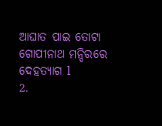ଆଘାତ ପାଇ ତୋଟା ଗୋପୀନାଥ ମନ୍ଦିରରେ ଦେହତ୍ୟାଗ l
2.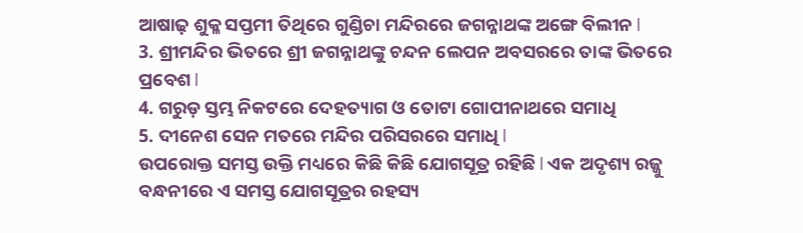ଆଷାଢ଼ ଶୁକ୍ଳ ସପ୍ତମୀ ତିଥିରେ ଗୁଣ୍ଡିଚା ମନ୍ଦିରରେ ଜଗନ୍ନାଥଙ୍କ ଅଙ୍ଗେ ବିଲୀନ l
3. ଶ୍ରୀମନ୍ଦିର ଭିତରେ ଶ୍ରୀ ଜଗନ୍ନାଥଙ୍କୁ ଚନ୍ଦନ ଲେପନ ଅବସରରେ ତାଙ୍କ ଭିତରେ ପ୍ରବେଶ l
4. ଗରୁଡ଼ ସ୍ତମ୍ଭ ନିକଟରେ ଦେହତ୍ୟାଗ ଓ ତୋଟା ଗୋପୀନାଥରେ ସମାଧି
5. ଦୀନେଶ ସେନ ମତରେ ମନ୍ଦିର ପରିସରରେ ସମାଧି l
ଉପରୋକ୍ତ ସମସ୍ତ ଉକ୍ତି ମଧ୍ୟରେ କିଛି କିଛି ଯୋଗସୂତ୍ର ରହିଛି l ଏକ ଅଦୃଶ୍ୟ ରଜ୍ଜୁ ବନ୍ଧନୀରେ ଏ ସମସ୍ତ ଯୋଗସୂତ୍ରର ରହସ୍ୟ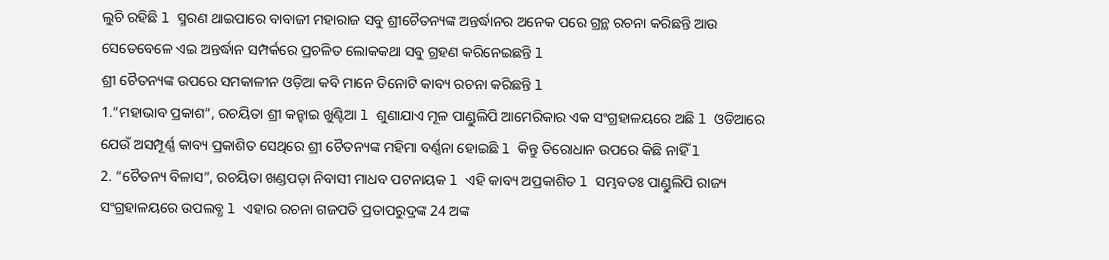ଲୁଚି ରହିଛି l ସ୍ମରଣ ଥାଇପାରେ ବାବାଜୀ ମହାରାଜ ସବୁ ଶ୍ରୀଚୈତନ୍ୟଙ୍କ ଅନ୍ତର୍ଦ୍ଧାନର ଅନେକ ପରେ ଗ୍ରନ୍ଥ ରଚନା କରିଛନ୍ତି ଆଉ ସେତେବେଳେ ଏଇ ଅନ୍ତର୍ଦ୍ଧାନ ସମ୍ପର୍କରେ ପ୍ରଚଳିତ ଲୋକକଥା ସବୁ ଗ୍ରହଣ କରିନେଇଛନ୍ତି l
ଶ୍ରୀ ଚୈତନ୍ୟଙ୍କ ଉପରେ ସମକାଳୀନ ଓଡ଼ିଆ କବି ମାନେ ତିନୋଟି କାବ୍ୟ ରଚନା କରିଛନ୍ତି l
1.“ମହାଭାବ ପ୍ରକାଶ“, ରଚୟିତା ଶ୍ରୀ କନ୍ହାଇ ଖୁଣ୍ଟିଆ l ଶୁଣାଯାଏ ମୂଳ ପାଣ୍ଡୁଲିପି ଆମେରିକାର ଏକ ସଂଗ୍ରହାଳୟରେ ଅଛି l ଓଡିଆରେ ଯେଉଁ ଅସମ୍ପୂର୍ଣ୍ଣ କାବ୍ୟ ପ୍ରକାଶିତ ସେଥିରେ ଶ୍ରୀ ଚୈତନ୍ୟଙ୍କ ମହିମା ବର୍ଣ୍ଣନା ହୋଇଛି l କିନ୍ତୁ ତିରୋଧାନ ଉପରେ କିଛି ନାହିଁ l
2. “ଚୈତନ୍ୟ ବିଳାସ”, ରଚୟିତା ଖଣ୍ଡପଡ଼ା ନିବାସୀ ମାଧବ ପଟନାୟକ l ଏହି କାବ୍ୟ ଅପ୍ରକାଶିତ l ସମ୍ଭବତଃ ପାଣ୍ଡୁଲିପି ରାଜ୍ୟ ସଂଗ୍ରହାଳୟରେ ଉପଲବ୍ଧ l ଏହାର ରଚନା ଗଜପତି ପ୍ରତାପରୁଦ୍ରଙ୍କ 24 ଅଙ୍କ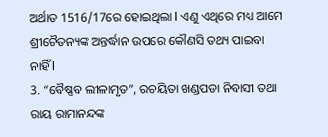ଅର୍ଥାତ 1516/17ରେ ହୋଇଥିଲା l ଏଣୁ ଏଥିରେ ମଧ୍ୟ ଆମେ ଶ୍ରୀଚୈତନ୍ୟଙ୍କ ଅନ୍ତର୍ଦ୍ଧାନ ଉପରେ କୌଣସି ତଥ୍ୟ ପାଇବା ନାହିଁ l
3. “ବୈଷ୍ଣବ ଲୀଳାମୃତ”, ରଚୟିତା ଖଣ୍ଡପଡା ନିବାସୀ ତଥା ରାୟ ରାମାନନ୍ଦଙ୍କ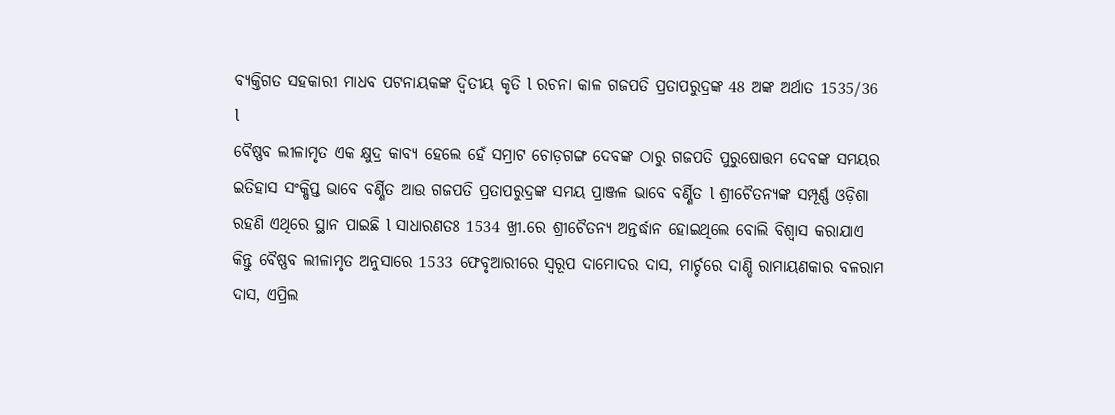ବ୍ୟକ୍ତିଗତ ସହକାରୀ ମାଧବ ପଟନାୟକଙ୍କ ଦ୍ଵିତୀୟ କୃତି l ରଚନା କାଳ ଗଜପତି ପ୍ରତାପରୁଦ୍ରଙ୍କ 48 ଅଙ୍କ ଅର୍ଥାତ 1535/36 l
ବୈଷ୍ଣବ ଲୀଳାମୃତ ଏକ କ୍ଷୁଦ୍ର କାବ୍ୟ ହେଲେ ହେଁ ସମ୍ରାଟ ଚୋଡ଼ଗଙ୍ଗ ଦେବଙ୍କ ଠାରୁ ଗଜପତି ପୁରୁଷୋତ୍ତମ ଦେବଙ୍କ ସମୟର ଇତିହାସ ସଂକ୍ଷିପ୍ତ ଭାବେ ବର୍ଣ୍ଣିତ ଆଉ ଗଜପତି ପ୍ରତାପରୁଦ୍ରଙ୍କ ସମୟ ପ୍ରାଞ୍ଜଳ ଭାବେ ବର୍ଣ୍ଣିତ l ଶ୍ରୀଚୈତନ୍ୟଙ୍କ ସମ୍ପୂର୍ଣ୍ଣ ଓଡ଼ିଶା ରହଣି ଏଥିରେ ସ୍ଥାନ ପାଇଛି l ସାଧାରଣତଃ 1534 ଖ୍ରୀ.ରେ ଶ୍ରୀଚୈତନ୍ୟ ଅନ୍ତର୍ଦ୍ଧାନ ହୋଇଥିଲେ ବୋଲି ବିଶ୍ୱାସ କରାଯାଏ କିନ୍ତୁ ବୈଷ୍ଣବ ଲୀଳାମୃତ ଅନୁସାରେ 1533 ଫେବୃଆରୀରେ ସ୍ୱରୂପ ଦାମୋଦର ଦାସ, ମାର୍ଚ୍ଚରେ ଦାଣ୍ଡି ରାମାୟଣକାର ବଳରାମ ଦାସ, ଏପ୍ରିଲ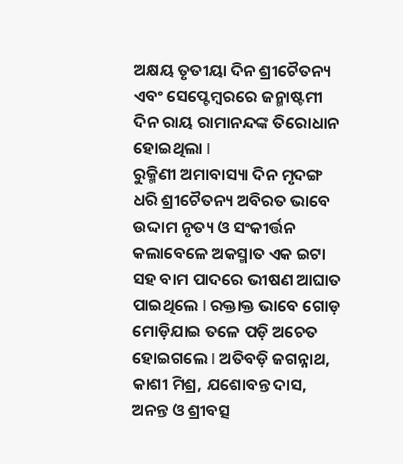ଅକ୍ଷୟ ତୃତୀୟା ଦିନ ଶ୍ରୀଚୈତନ୍ୟ ଏବଂ ସେପ୍ଟେମ୍ବରରେ ଜନ୍ମାଷ୍ଟମୀ ଦିନ ରାୟ ରାମାନନ୍ଦଙ୍କ ତିରୋଧାନ ହୋଇଥିଲା l
ରୁକ୍ମିଣୀ ଅମାବାସ୍ୟା ଦିନ ମୃଦଙ୍ଗ ଧରି ଶ୍ରୀଚୈତନ୍ୟ ଅବିରତ ଭାବେ ଉଦ୍ଦାମ ନୃତ୍ୟ ଓ ସଂକୀର୍ତ୍ତନ କଲାବେଳେ ଅକସ୍ମାତ ଏକ ଇଟା ସହ ବାମ ପାଦରେ ଭୀଷଣ ଆଘାତ ପାଇଥିଲେ l ରକ୍ତାକ୍ତ ଭାବେ ଗୋଡ଼ ମୋଡ଼ିଯାଇ ତଳେ ପଡ଼ି ଅଚେତ ହୋଇଗଲେ l ଅତିବଡ଼ି ଜଗନ୍ନାଥ, କାଶୀ ମିଶ୍ର, ଯଶୋବନ୍ତ ଦାସ, ଅନନ୍ତ ଓ ଶ୍ରୀବତ୍ସ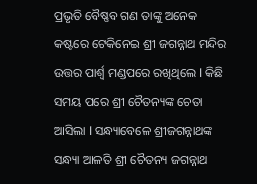ପ୍ରଭୃତି ବୈଷ୍ଣବ ଗଣ ତାଙ୍କୁ ଅନେକ କଷ୍ଟରେ ଟେକିନେଇ ଶ୍ରୀ ଜଗନ୍ନାଥ ମନ୍ଦିର ଉତ୍ତର ପାର୍ଶ୍ଵ ମଣ୍ଡପରେ ରଖିଥିଲେ l କିଛି ସମୟ ପରେ ଶ୍ରୀ ଚୈତନ୍ୟଙ୍କ ଚେତା ଆସିଲା l ସନ୍ଧ୍ୟାବେଳେ ଶ୍ରୀଜଗନ୍ନାଥଙ୍କ ସନ୍ଧ୍ୟା ଆଳତି ଶ୍ରୀ ଚୈତନ୍ୟ ଜଗନ୍ନାଥ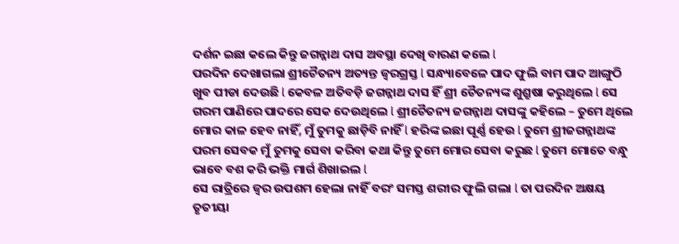ଦର୍ଶନ ଇଛା କଲେ କିନ୍ତୁ ଜଗନ୍ନାଥ ଦାସ ଅବସ୍ଥା ଦେଖି ବାରଣ କଲେ l
ପରଦିନ ଦେଖାଗଲା ଶ୍ରୀଚୈତନ୍ୟ ଅତ୍ୟନ୍ତ ଜ୍ୱରଗ୍ରସ୍ତ l ସନ୍ଧ୍ୟାବେଳେ ପାଦ ଫୁଲି ବାମ ପାଦ ଆଙ୍ଗୁଠି ଖୁବ ପୀଡା ଦେଉଛି l କେବଳ ଅତିବଡ଼ି ଜଗନ୍ନାଥ ଦାସ ହିଁ ଶ୍ରୀ ଚୈତନ୍ୟଙ୍କ ଶୁଶ୍ରୁଷା କରୁଥିଲେ l ସେ ଗରମ ପାଣିରେ ପାଦରେ ସେକ ଦେଉଥିଲେ l ଶ୍ରୀଚୈତନ୍ୟ ଜଗନ୍ନାଥ ଦାସଙ୍କୁ କହିଲେ – ତୁମେ ଥିଲେ ମୋର କାଳ ହେବ ନାହିଁ, ମୁଁ ତୁମକୁ ଛାଡ଼ିବି ନାହିଁ l ହରିଙ୍କ ଇଛା ପୂର୍ଣ୍ଣ ହେଉ l ତୁମେ ଶ୍ରୀଜଗନ୍ନାଥଙ୍କ ପରମ ସେବକ ମୁଁ ତୁମକୁ ସେବା କରିବା କଥା କିନ୍ତୁ ତୁମେ ମୋର ସେବା କରୁଛ l ତୁମେ ମୋତେ ବନ୍ଧୁ ଭାବେ ବଶ କରି ଭକ୍ତି ମାର୍ଗ ଶିଖାଇଲ l
ସେ ରାତ୍ରିରେ ଜ୍ୱର ଉପଶମ ହେଲା ନାହିଁ ବରଂ ସମସ୍ତ ଶରୀର ଫୁଲି ଗଲା l ତା ପରଦିନ ଅକ୍ଷୟ ତୃତୀୟା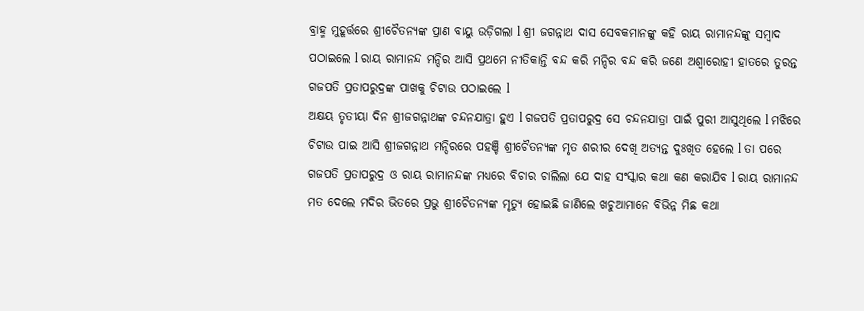ବ୍ରାହ୍ମ ମୁହୂର୍ତ୍ତରେ ଶ୍ରୀଚୈତନ୍ୟଙ୍କ ପ୍ରାଣ ବାୟୁ ଉଡ଼ିଗଲା l ଶ୍ରୀ ଜଗନ୍ନାଥ ଦାସ ସେବକମାନଙ୍କୁ କହି ରାୟ ରାମାନନ୍ଦଙ୍କୁ ସମ୍ବାଦ ପଠାଇଲେ l ରାୟ ରାମାନନ୍ଦ ମନ୍ଦିର ଆସି ପ୍ରଥମେ ନୀତିକାନ୍ତି ବନ୍ଦ କରି ମନ୍ଦିର ବନ୍ଦ କରି ଜଣେ ଅଶ୍ୱାରୋହୀ ହାତରେ ତୁରନ୍ତ ଗଜପତି ପ୍ରତାପରୁଦ୍ରଙ୍କ ପାଖକୁ ଚିଟାଉ ପଠାଇଲେ l
ଅକ୍ଷୟ ତୃତୀୟା ଦିନ ଶ୍ରୀଜଗନ୍ନାଥଙ୍କ ଚନ୍ଦନଯାତ୍ରା ହୁଏ l ଗଜପତି ପ୍ରତାପରୁଦ୍ର ସେ ଚନ୍ଦନଯାତ୍ରା ପାଇଁ ପୁରୀ ଆସୁଥିଲେ l ମଝିରେ ଚିଟାଉ ପାଇ ଆସି ଶ୍ରୀଜଗନ୍ନାଥ ମନ୍ଦିରରେ ପହଞ୍ଚି ଶ୍ରୀଚୈତନ୍ୟଙ୍କ ମୃତ ଶରୀର ଦେଖି ଅତ୍ୟନ୍ତ ଦୁଃଖିତ ହେଲେ l ତା ପରେ ଗଜପତି ପ୍ରତାପରୁଦ୍ର ଓ ରାୟ ରାମାନନ୍ଦଙ୍କ ମଧ୍ୟରେ ବିଚାର ଚାଲିଲା ଯେ ଦାହ ସଂସ୍କାର କଥା କଣ କରାଯିବ l ରାୟ ରାମାନନ୍ଦ ମତ ଦେଲେ ମଦିର ଭିତରେ ପ୍ରଭୁ ଶ୍ରୀଚୈତନ୍ୟଙ୍କ ମୃତ୍ୟୁ ହୋଇଛି ଜାଣିଲେ ଖଚୁଆମାନେ ବିଭିନ୍ନ ମିଛ କଥା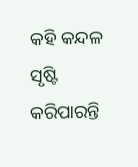କହି କନ୍ଦଳ ସୃଷ୍ଟି କରିପାରନ୍ତି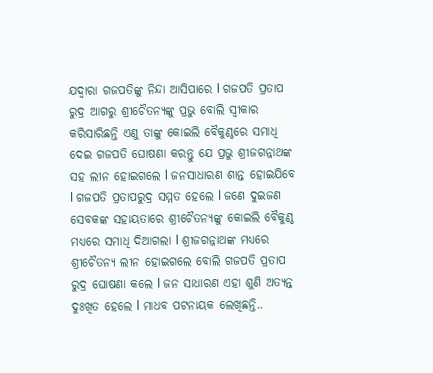ଯଦ୍ୱାରା ଗଜପତିଙ୍କୁ ନିନ୍ଦା ଆସିପାରେ l ଗଜପତି ପ୍ରତାପ ରୁଦ୍ର ଆଗରୁ ଶ୍ରୀଚୈତନ୍ୟଙ୍କୁ ପ୍ରଭୁ ବୋଲି ସ୍ୱୀକାର କରିସାରିଛନ୍ତି ଏଣୁ ତାଙ୍କୁ କୋଇଲି ବୈକୁଣ୍ଠରେ ସମାଧି ଦେଇ ଗଜପତି ଘୋଷଣା କରନ୍ତୁ ଯେ ପ୍ରଭୁ ଶ୍ରୀଜଗନ୍ନାଥଙ୍କ ସହ ଲୀନ ହୋଇଗଲେ l ଜନସାଧାରଣ ଶାନ୍ତ ହୋଇଯିବେ l ଗଜପତି ପ୍ରତାପରୁଦ୍ର ସମ୍ମତ ହେଲେ l ଜଣେ ଦୁଇଜଣ ସେବକଙ୍କ ସହାୟତାରେ ଶ୍ରୀଚୈତନ୍ୟଙ୍କୁ କୋଇଲି ବୈକୁଣ୍ଠ ମଧ୍ୟରେ ସମାଧି ଦିଆଗଲା l ଶ୍ରୀଜଗନ୍ନାଥଙ୍କ ମଧ୍ୟରେ ଶ୍ରୀଚୈତନ୍ୟ ଲୀନ ହୋଇଗଲେ ବୋଲି ଗଜପତି ପ୍ରତାପ ରୁଦ୍ର ଘୋଷଣା କଲେ l ଜନ ସାଧାରଣ ଏହା ଶୁଣି ଅତ୍ୟନ୍ତ ଦୁଃଖିତ ହେଲେ l ମାଧବ ପଟନାୟକ ଲେଖିଛନ୍ତି..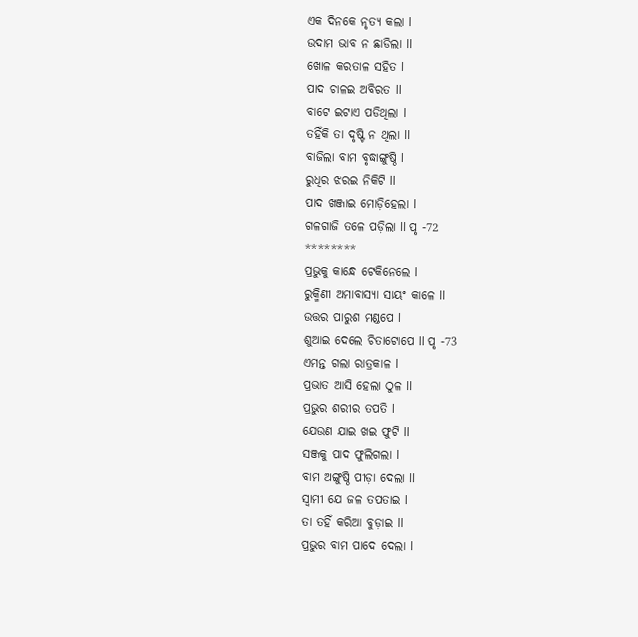ଏକ ଦିନକେ ନୃତ୍ୟ କଲା l
ଉଦାମ ଭାବ ନ ଛାଡିଲା ll
ଖୋଳ କରତାଳ ସହିତ l
ପାଦ ଚାଳଇ ଅବିରତ ll
ବାଟେ ଇଟାଏ ପଡିଥିଲା l
ତହିଁକି ତା ଦୃଷ୍ଟି ନ ଥିଲା ll
ବାଜିଲା ବାମ ବୃଦ୍ଧାଙ୍ଗୁଷ୍ଠି l
ରୁଧିର ଝରଇ ନିକିଟି ll
ପାଦ ଖଞ୍ଜାଇ ମୋଡ଼ିହେଲା l
ଗଳଗାଜି ତଳେ ପଡ଼ିଲା ll ପୃ -72
********
ପ୍ରଭୁକୁ କାନ୍ଧେ ଟେକିନେଲେ l
ରୁକ୍ମିଣୀ ଅମାବାସ୍ୟା ସାୟଂ କାଳେ ll
ଉତ୍ତର ପାରୁଶ ମଣ୍ଡପେ l
ଶୁଆଇ ଦେଲେ ଚିତାଟୋପେ ll ପୃ -73
ଏମନ୍ତ ଗଲା ରାତ୍ରକାଳ l
ପ୍ରଭାତ ଆସି ହେଲା ଠୁଳ ll
ପ୍ରଭୁର ଶରୀର ତପତି l
ଯେଉଣ ଯାଇ ଖଇ ଫୁଟି ll
ସଞ୍ଜକୁ ପାଦ ଫୁଲିଗଲା l
ବାମ ଅଙ୍ଗୁଷ୍ଠି ପୀଡ଼ା ଦେଲା ll
ସ୍ୱାମୀ ଯେ ଜଳ ତପତାଇ l
ତା ତହିଁ କରିଆ ବୁଡ଼ାଇ ll
ପ୍ରଭୁର ବାମ ପାଦେ ଦେଲା l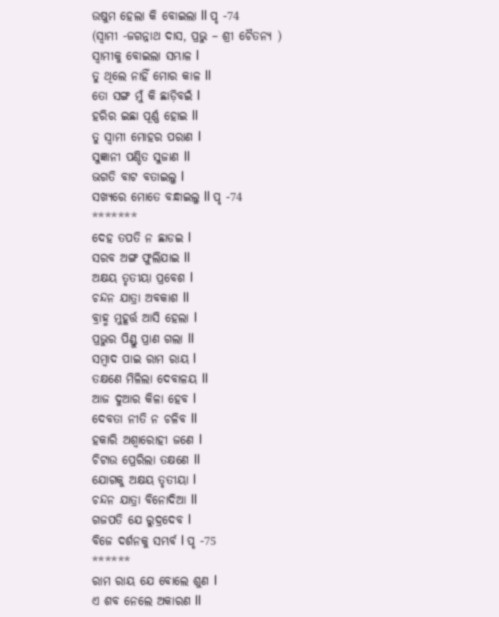ଉଷୁମ ହେଲା କି ବୋଇଲା ll ପୃ -74
(ସ୍ୱାମୀ -ଜଗନ୍ନାଥ ଦାସ, ପ୍ରଭୁ – ଶ୍ରୀ ଚୈତନ୍ୟ )
ସ୍ୱାମୀକୁ ବୋଇଲା ସମ୍ଭାଳ l
ତୁ ଥିଲେ ନାହିଁ ମୋର କାଳ ll
ତୋ ସଙ୍ଗ ମୁଁ କି ଛାଡ଼ିବଇଁ l
ହରିର ଇଛା ପୂର୍ଣ୍ଣ ହୋଇ ll
ତୁ ସ୍ୱାମୀ ମୋହର ପରାଣ l
ସୁଜ୍ଞାନୀ ପଣ୍ଡିତ ସୁଜାଣ ll
ଭଗତି ବାଟ ବତାଇଲୁ l
ସଖ୍ୟରେ ମୋତେ ବନ୍ଧାଇଲୁ ll ପୃ -74
*******
ଦେହ ତପତି ନ ଛାଡଇ l
ସରବ ଅଙ୍ଗ ଫୁଲିଯାଇ ll
ଅକ୍ଷୟ ତୃତୀୟା ପ୍ରବେଶ l
ଚନ୍ଦନ ଯାତ୍ରା ଅବକାଶ ll
ବ୍ରାହ୍ମ ମୁହୂର୍ତ୍ତ ଆସି ହେଲା l
ପ୍ରଭୁର ପିଣ୍ଡୁ ପ୍ରାଣ ଗଲା ll
ସମ୍ବାଦ ପାଇ ରାମ ରାୟ l
ତକ୍ଷଣେ ମିଳିଲା ଦେବାଳୟ ll
ଆଜ ଦୁଆର କିଳା ହେବ l
ଦେବତା ନୀତି ନ ଚଳିବ ll
ହକାରି ଅଶ୍ୱାରୋହୀ ଜଣେ l
ଚିଟାଉ ପ୍ରେରିଲା ତକ୍ଷଣେ ll
ଯୋଗକୁ ଅକ୍ଷୟ ତୃତୀୟା l
ଚନ୍ଦନ ଯାତ୍ରା ବିନୋଦିଆ ll
ଗଜପତି ଯେ ରୁଦ୍ରଦେବ l
ବିଜେ ଦର୍ଶନକୁ ସମ୍ଭର୍ବ l ପୃ -75
******
ରାମ ରାୟ ଯେ ବୋଲେ ଶୁଣ l
ଏ ଶବ ନେଲେ ଅକାରଣ ll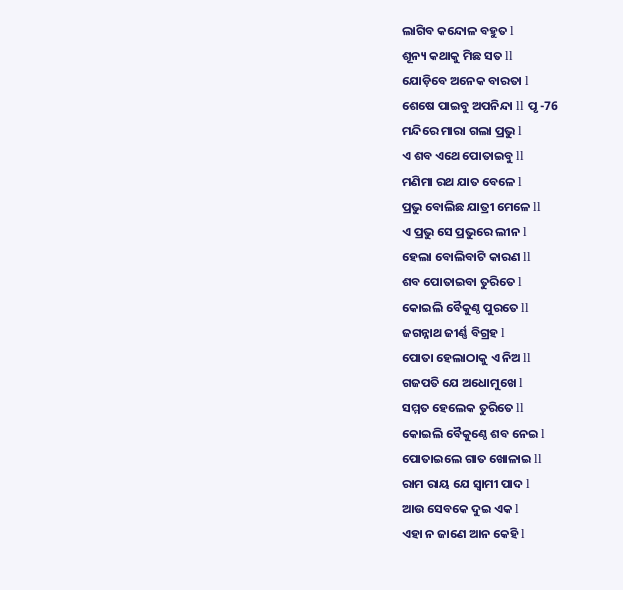ଲାଗିବ କନ୍ଦୋଳ ବହୁତ l
ଶୂନ୍ୟ କଥାକୁ ମିଛ ସତ ll
ଯୋଡ଼ିବେ ଅନେକ ବାରତା l
ଶେଷେ ପାଇବୁ ଅପନିନ୍ଦା ll ପୃ -76
ମନ୍ଦିରେ ମାରା ଗଲା ପ୍ରଭୁ l
ଏ ଶବ ଏଥେ ପୋତାଇବୁ ll
ମଣିମା ରଥ ଯାତ ବେଳେ l
ପ୍ରଭୁ ବୋଲିଛ ଯାତ୍ରୀ ମେଳେ ll
ଏ ପ୍ରଭୁ ସେ ପ୍ରଭୁରେ ଲୀନ l
ହେଲା ବୋଲିବାଟି କାରଣ ll
ଶବ ପୋତାଇବା ତୁରିତେ l
କୋଇଲି ବୈକୁଣ୍ଠ ପୁରତେ ll
ଜଗନ୍ନାଥ ଜୀର୍ଣ୍ଣ ବିଗ୍ରହ l
ପୋତା ହେଲାଠାକୁ ଏ ନିଅ ll
ଗଜପତି ଯେ ଅଧୋମୁଖେ l
ସମ୍ମତ ହେଲେକ ତୁରିତେ ll
କୋଇଲି ବୈକୁଣ୍ଠେ ଶବ ନେଇ l
ପୋତାଇଲେ ଗାତ ଖୋଳାଇ ll
ରାମ ରାୟ ଯେ ସ୍ୱାମୀ ପାଦ l
ଆଉ ସେବକେ ଦୁଇ ଏକ l
ଏହା ନ ଜାଣେ ଆନ କେହି l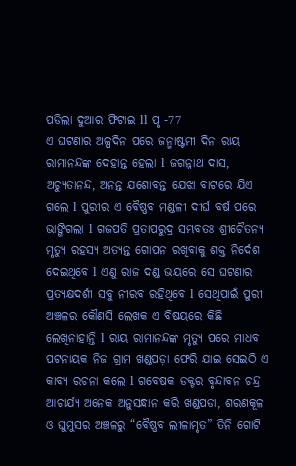ପଡିଲା ଦୁଆର ଫିଟାଇ ll ପୃ -77
ଏ ଘଟଣାର ଅଳ୍ପଦିନ ପରେ ଜନ୍ମାଷ୍ଟମୀ ଦିନ ରାୟ ରାମାନନ୍ଦଙ୍କ ଦେହାନ୍ତ ହେଲା l ଜଗନ୍ନାଥ ଦାସ, ଅଚ୍ୟୁତାନନ୍ଦ, ଅନନ୍ତ ଯଶୋବନ୍ତ ଯେଝା ବାଟରେ ଯିଏ ଗଲେ l ପୁରୀର ଏ ବୈଷ୍ଣବ ମଣ୍ଡଳୀ ଦୀର୍ଘ ବର୍ଷ ପରେ ଭାଙ୍ଗିଗଲା l ଗଜପତି ପ୍ରତାପରୁଦ୍ର ସମ୍ଭବତଃ ଶ୍ରୀଚୈତନ୍ୟ ମୃତ୍ୟୁ ରହସ୍ୟ ଅତ୍ୟନ୍ତ ଗୋପନ ରଖିବାକୁ ଶକ୍ତ ନିର୍ଦେଶ ଦେଇଥିବେ l ଏଣୁ ରାଜ ଦଣ୍ଡ ଭୟରେ ସେ ଘଟଣାର ପ୍ରତ୍ୟକ୍ଷଦର୍ଶୀ ସବୁ ନୀରବ ରହିଥିବେ l ସେଥିପାଇଁ ପୁରୀ ଅଞ୍ଚଳର କୌଣସି ଲେଖକ ଏ ବିଷୟରେ କିଛି ଲେଖିନାହାନ୍ତି l ରାୟ ରାମାନନ୍ଦଙ୍କ ମୃତ୍ୟୁ ପରେ ମାଧବ ପଟନାୟକ ନିଜ ଗ୍ରାମ ଖଣ୍ଡପଡ଼ା ଫେରି ଯାଇ ସେଇଠି ଏ କାବ୍ୟ ରଚନା କଲେ l ଗବେଷକ ଡକ୍ଟର ବୃନ୍ଦାବନ ଚନ୍ଦ୍ର ଆଚାର୍ଯ୍ୟ ଅନେକ ଅନୁସନ୍ଧାନ କରି ଖଣ୍ଡପଡା, ଶରଣକୂଳ ଓ ଘୁମୁସର ଅଞ୍ଚଳରୁ “ବୈଷ୍ଣବ ଲୀଳାମୃତ” ତିନି ଗୋଟି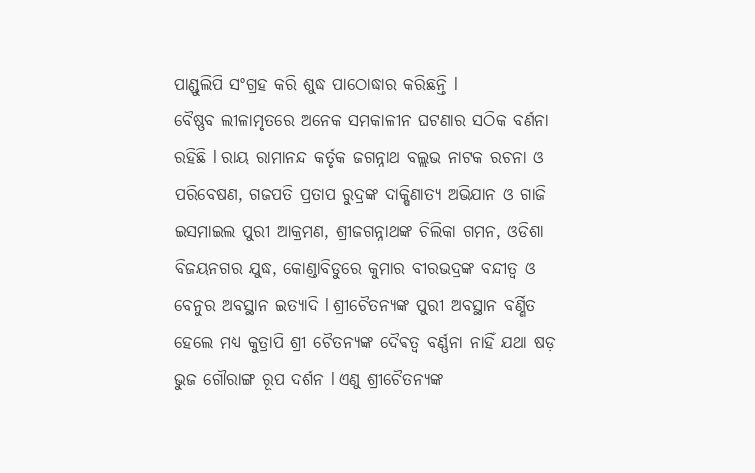ପାଣ୍ଡୁଲିପି ସଂଗ୍ରହ କରି ଶୁଦ୍ଧ ପାଠୋଦ୍ଧାର କରିଛନ୍ତି l
ବୈଷ୍ଣବ ଲୀଳାମୃତରେ ଅନେକ ସମକାଳୀନ ଘଟଣାର ସଠିକ ବର୍ଣନା ରହିଛି l ରାୟ ରାମାନନ୍ଦ କର୍ତୃକ ଜଗନ୍ନାଥ ବଲ୍ଲଭ ନାଟକ ରଚନା ଓ ପରିବେଷଣ, ଗଜପତି ପ୍ରତାପ ରୁଦ୍ରଙ୍କ ଦାକ୍ଷିଣାତ୍ୟ ଅଭିଯାନ ଓ ଗାଜି ଇସମାଇଲ ପୁରୀ ଆକ୍ରମଣ, ଶ୍ରୀଜଗନ୍ନାଥଙ୍କ ଚିଲିକା ଗମନ, ଓଡିଶା ବିଜୟନଗର ଯୁଦ୍ଧ, କୋଣ୍ଡାବିଡୁରେ କୁମାର ବୀରଭଦ୍ରଙ୍କ ବନ୍ଦୀତ୍ୱ ଓ ବେନୁର ଅବସ୍ଥାନ ଇତ୍ୟାଦି l ଶ୍ରୀଚୈତନ୍ୟଙ୍କ ପୁରୀ ଅବସ୍ଥାନ ବର୍ଣ୍ଣିତ ହେଲେ ମଧ୍ୟ କୁତ୍ରାପି ଶ୍ରୀ ଚୈତନ୍ୟଙ୍କ ଦୈଵତ୍ୱ ବର୍ଣ୍ଣନା ନାହିଁ ଯଥା ଷଡ଼ ଭୁଜ ଗୌରାଙ୍ଗ ରୂପ ଦର୍ଶନ l ଏଣୁ ଶ୍ରୀଚୈତନ୍ୟଙ୍କ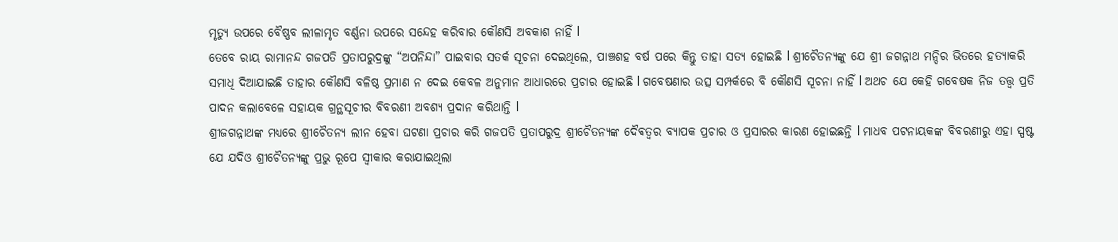ମୃତ୍ୟୁ ଉପରେ ବୈଷ୍ଣବ ଲୀଳାମୃତ ବର୍ଣ୍ଣନା ଉପରେ ସନ୍ଦେହ କରିବାର କୌଣସି ଅବକାଶ ନାହିଁ l
ତେବେ ରାୟ ରାମାନନ୍ଦ ଗଜପତି ପ୍ରତାପରୁଦ୍ରଙ୍କୁ “ଅପନିନ୍ଦା” ପାଇବାର ସତର୍କ ସୂଚନା ଦେଇଥିଲେ, ପାଞ୍ଚଶହ ବର୍ଷ ପରେ କିନ୍ତୁ ତାହା ସତ୍ୟ ହୋଇଛି l ଶ୍ରୀଚୈତନ୍ୟଙ୍କୁ ଯେ ଶ୍ରୀ ଜଗନ୍ନାଥ ମନ୍ଦିର ଭିତରେ ହତ୍ୟାକରି ସମାଧି ଦିଆଯାଇଛି ତାହାର କୌଣସି ବଳିଷ୍ଠ ପ୍ରମାଣ ନ ଦେଇ କେବଳ ଅନୁମାନ ଆଧାରରେ ପ୍ରଚାର ହୋଇଛି l ଗବେଷଣାର ଉତ୍ସ ସମ୍ପର୍କରେ ବି କୌଣସି ସୂଚନା ନାହିଁ l ଅଥଚ ଯେ କେହି ଗବେଷକ ନିଜ ତତ୍ତ୍ୱ ପ୍ରତି ପାଦନ କଲାବେଳେ ସହାୟକ ଗ୍ରନ୍ଥସୂଚୀର ବିବରଣୀ ଅବଶ୍ୟ ପ୍ରଦାନ କରିଥାନ୍ତି l
ଶ୍ରୀଜଗନ୍ନାଥଙ୍କ ମଧ୍ୟରେ ଶ୍ରୀଚୈତନ୍ୟ ଲୀନ ହେବା ଘଟଣା ପ୍ରଚାର କରି ଗଜପତି ପ୍ରତାପରୁଦ୍ର ଶ୍ରୀଚୈତନ୍ୟଙ୍କ ଦୈଵତ୍ୱର ବ୍ୟାପକ ପ୍ରଚାର ଓ ପ୍ରସାରର କାରଣ ହୋଇଛନ୍ତି l ମାଧବ ପଟନାୟକଙ୍କ ବିବରଣୀରୁ ଏହା ସ୍ପଷ୍ଟ ଯେ ଯଦିଓ ଶ୍ରୀଚୈତନ୍ୟଙ୍କୁ ପ୍ରଭୁ ରୂପେ ସ୍ୱୀକାର କରାଯାଇଥିଲା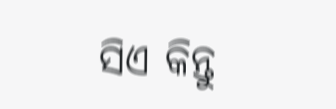ସିଏ କିନ୍ତୁ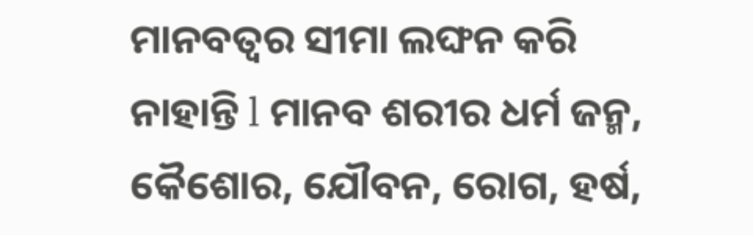ମାନବତ୍ବର ସୀମା ଲଙ୍ଘନ କରି ନାହାନ୍ତି l ମାନବ ଶରୀର ଧର୍ମ ଜନ୍ମ, କୈଶୋର, ଯୌବନ, ରୋଗ, ହର୍ଷ,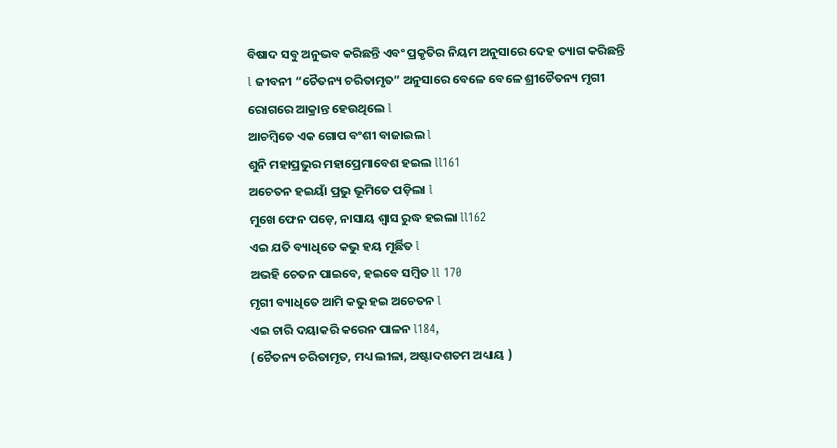ବିଷାଦ ସବୁ ଅନୁଭବ କରିଛନ୍ତି ଏବଂ ପ୍ରକୃତିର ନିୟମ ଅନୁସାରେ ଦେହ ତ୍ୟାଗ କରିଛନ୍ତି l ଜୀବନୀ “ଚୈତନ୍ୟ ଚରିତାମୃତ” ଅନୁସାରେ ବେଳେ ବେଳେ ଶ୍ରୀଚୈତନ୍ୟ ମୃଗୀ ରୋଗରେ ଆକ୍ରାନ୍ତ ହେଉଥିଲେ l
ଆଚମ୍ବିତେ ଏକ ଗୋପ ବଂଶୀ ବାଜାଇଲ l
ଶୁନି ମହାପ୍ରଭୁର ମହାପ୍ରେମାବେଶ ହଇଲ ll161
ଅଚେତନ ହଇୟାଁ ପ୍ରଭୁ ଭୂମିତେ ପଡ଼ିଲା l
ମୁଖେ ଫେନ ପଡ଼େ, ନାସାୟ ଶ୍ୱାସ ରୁଦ୍ଧ ହଇଲା ll162
ଏଇ ଯତି ବ୍ୟାଧିତେ କଭୁ ହୟ ମୂର୍ଛିତ l
ଅଭହି ଚେତନ ପାଇବେ, ହଇବେ ସମ୍ବିତ ll 170
ମୃଗୀ ବ୍ୟାଧିତେ ଆମି କଭୁ ହଇ ଅଚେତନ l
ଏଇ ଚାରି ଦୟାକରି କରେନ ପାଳନ l184,
(ଚୈତନ୍ୟ ଚରିତାମୃତ, ମଧ୍ୟ ଲୀଳା, ଅଷ୍ଟାଦଶତମ ଅଧ୍ୟାୟ )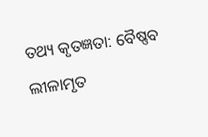ତଥ୍ୟ କୃତଜ୍ଞତା: ବୈଷ୍ଣବ ଲୀଳାମୃତ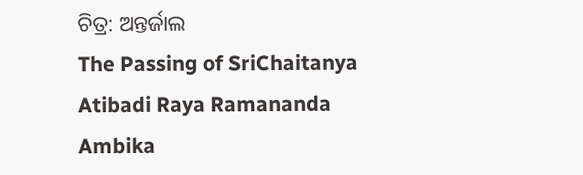ଚିତ୍ର: ଅନ୍ତର୍ଜାଲ
The Passing of SriChaitanya Atibadi Raya Ramananda Ambika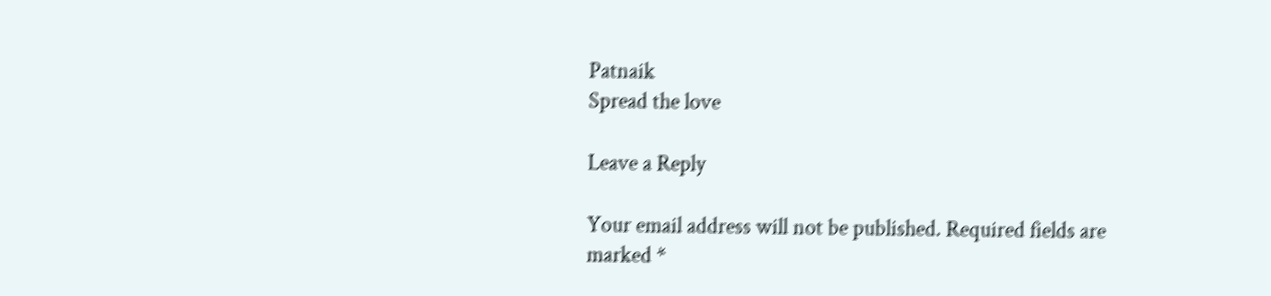Patnaik
Spread the love

Leave a Reply

Your email address will not be published. Required fields are marked *